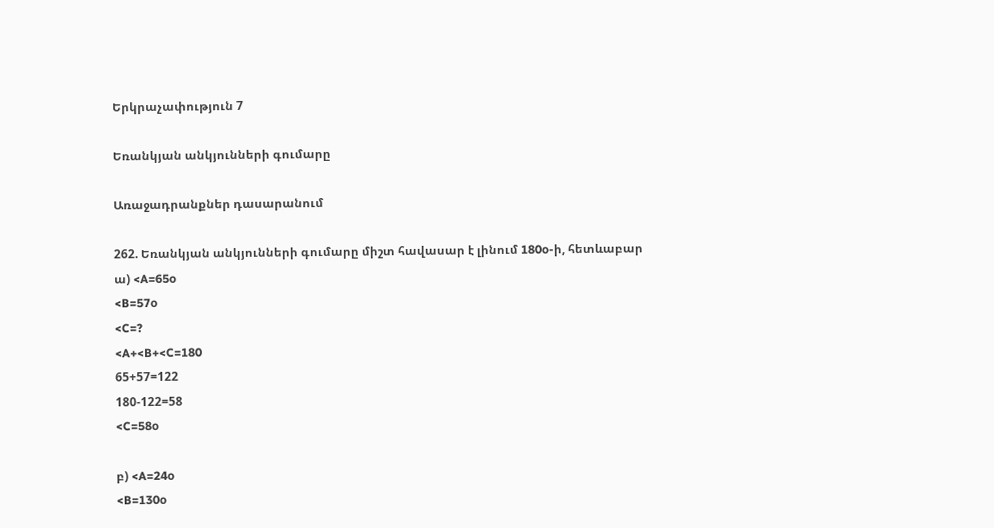Երկրաչափություն 7

Եռանկյան անկյունների գումարը

Առաջադրանքներ դասարանում

262. Եռանկյան անկյունների գումարը միշտ հավասար է լինում 180o-ի, հետևաբար
ա) <A=65o
<B=57o
<C=?
<A+<B+<C=180
65+57=122
180-122=58
<C=58o

բ) <A=24o
<B=130o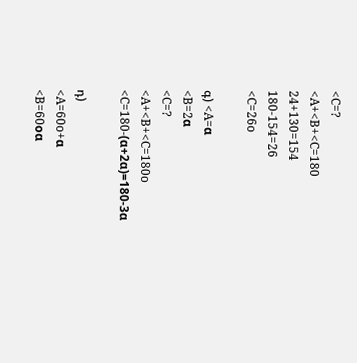<C=?
<A+<B+<C=180
24+130=154
180-154=26
<C=26o

գ) <A=α
<B=2α
<C=?
<A+<B+<C=180o
<C=180-(α+2α)=180-3α

դ)
<A=60o+α
<B=60oα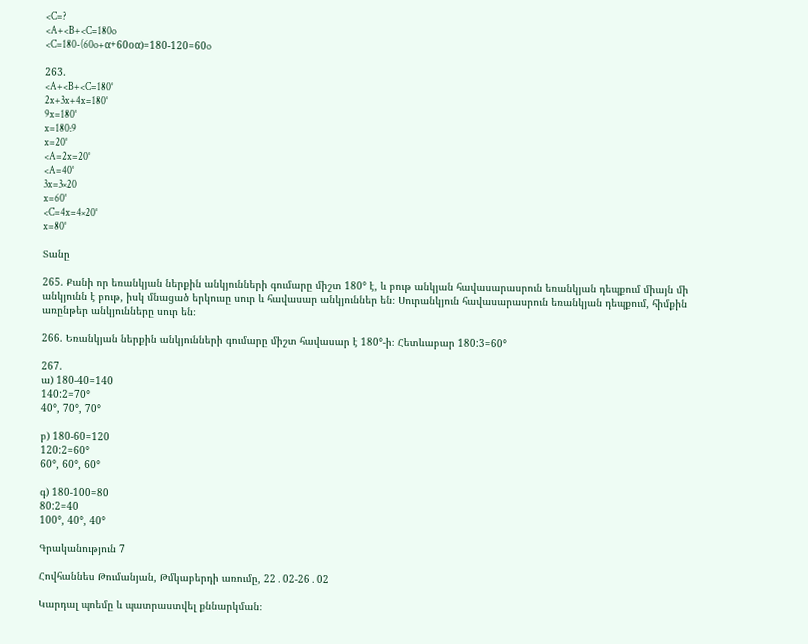<C=?
<A+<B+<C=180o
<C=180-(60o+α+60oα)=180-120=60o

263.
<A+<B+<C=180°
2x+3x+4x=180°
9x=180°
x=180:9
x=20°
<A=2x=20°
<A=40°
3x=3×20
x=60°
<C=4x=4×20°
x=80°

Տանը

265. Քանի որ եռանկյան ներքին անկյունների գումարը միշտ 180° է, և բութ անկյան հավասարասրուն եռանկյան դեպքում միայն մի անկյունն է բութ, իսկ մնացած երկուսը սուր և հավասար անկյուններ են։ Սուրանկյուն հավասարասրուն եռանկյան դեպքում, հիմքին առընթեր անկյունները սուր են։

266. Եռանկյան ներքին անկյունների գումարը միշտ հավասար է 180°-ի։ Հետևաբար 180:3=60°

267.
ա) 180-40=140
140:2=70°
40°, 70°, 70°

բ) 180-60=120
120:2=60°
60°, 60°, 60°

գ) 180-100=80
80:2=40
100°, 40°, 40°

Գրականություն 7

Հովհաննես Թումանյան, Թմկաբերդի առումը, 22․02-26․02

Կարդալ պոեմը և պատրաստվել քննարկման։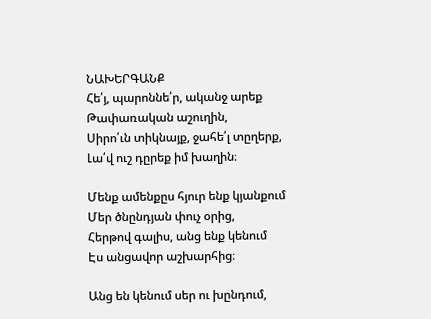ՆԱԽԵՐԳԱՆՔ
Հե՛յ, պարոննե՛ր, ականջ արեք
Թափառական աշուղին,
Սիրո՛ւն տիկնայք, ջահե՛լ տըղերք,
Լա՛վ ուշ դըրեք իմ խաղին։

Մենք ամենքըս հյուր ենք կյանքում
Մեր ծնընդյան փուչ օրից,
Հերթով գալիս, անց ենք կենում
Էս անցավոր աշխարհից։

Անց են կենում սեր ու խընդում,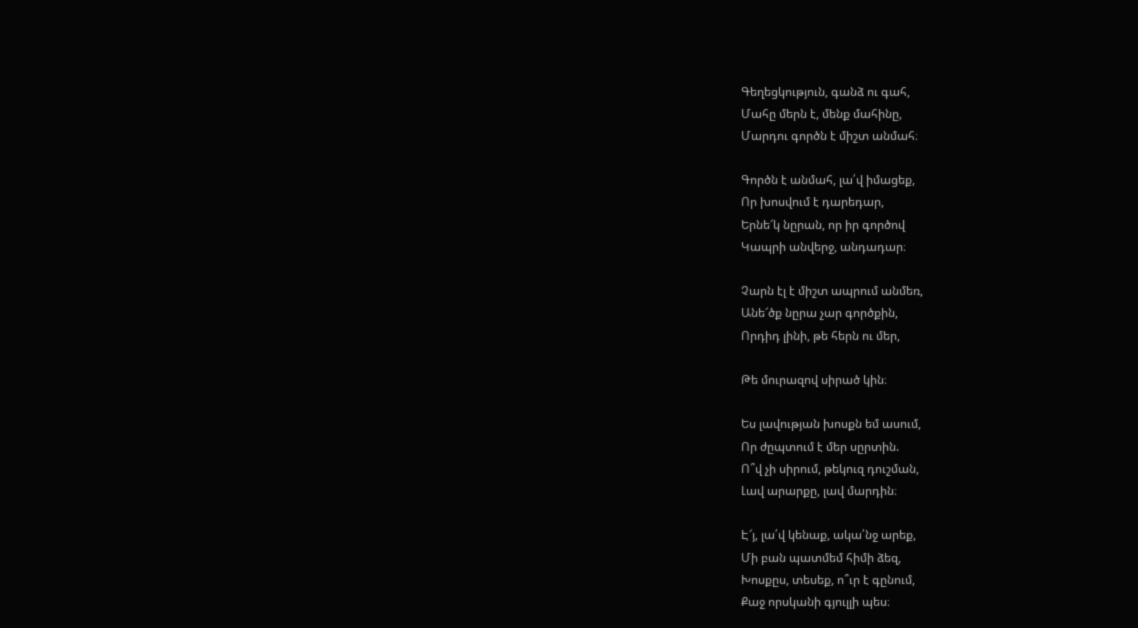Գեղեցկություն, գանձ ու գահ,
Մահը մերն է, մենք մահինը,
Մարդու գործն է միշտ անմահ։

Գործն է անմահ, լա՛վ իմացեք,
Որ խոսվում է դարեդար,
Երնե՜կ նըրան, որ իր գործով
Կապրի անվերջ, անդադար։

Չարն էլ է միշտ ապրում անմեռ,
Անե՜ծք նըրա չար գործքին,
Որդիդ լինի, թե հերն ու մեր,

Թե մուրազով սիրած կին։

Ես լավության խոսքն եմ ասում,
Որ ժըպտում է մեր սըրտին.
Ո՞վ չի սիրում, թեկուզ դուշման,
Լավ արարքը, լավ մարդին։

Է՜յ, լա՛վ կենաք, ակա՛նջ արեք,
Մի բան պատմեմ հիմի ձեզ,
Խոսքըս, տեսեք, ո՞ւր է գընում,
Քաջ որսկանի գյուլլի պես։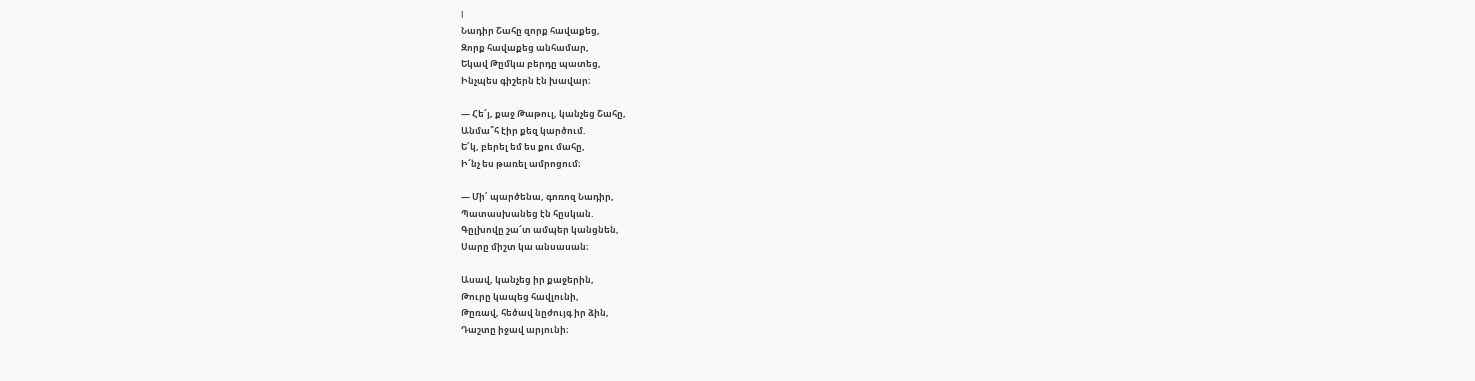I
Նադիր Շահը զորք հավաքեց,
Զորք հավաքեց անհամար,
Եկավ Թըմկա բերդը պատեց,
Ինչպես գիշերն էն խավար։

— Հե՜յ, քաջ Թաթուլ, կանչեց Շահը,
Անմա՞հ էիր քեզ կարծում.
Ե՛կ, բերել եմ ես քու մահը,
Ի՜նչ ես թառել ամրոցում։

— Մի՛ պարծենա, գոռոզ Նադիր,
Պատասխանեց էն հըսկան.
Գըլխովը շա՜տ ամպեր կանցնեն,
Սարը միշտ կա անսասան։

Ասավ, կանչեց իր քաջերին,
Թուրը կապեց հավլունի,
Թըռավ, հեծավ նըժույգ իր ձին,
Դաշտը իջավ արյունի։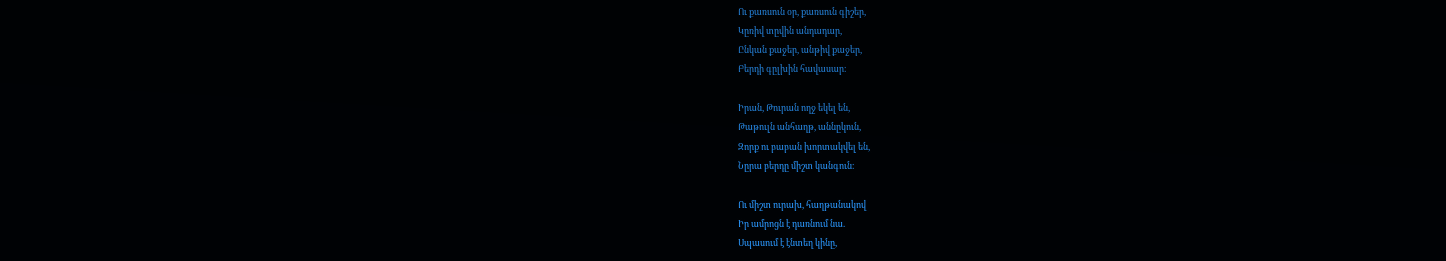Ու քառսուն օր, քառսուն գիշեր,
Կըռիվ տըվին անդադար,
Ընկան քաջեր, անթիվ քաջեր,
Բերդի գըլխին հավասար։

Իրան, Թուրան ողջ եկել են,
Թաթուլն անհաղթ, աննըկուն,
Զորք ու բաբան խորտակվել են,
Նըրա բերդը միշտ կանգուն։

Ու միշտ ուրախ, հաղթանակով
Իր ամրոցն է դառնում նա.
Սպասում է էնտեղ կինը,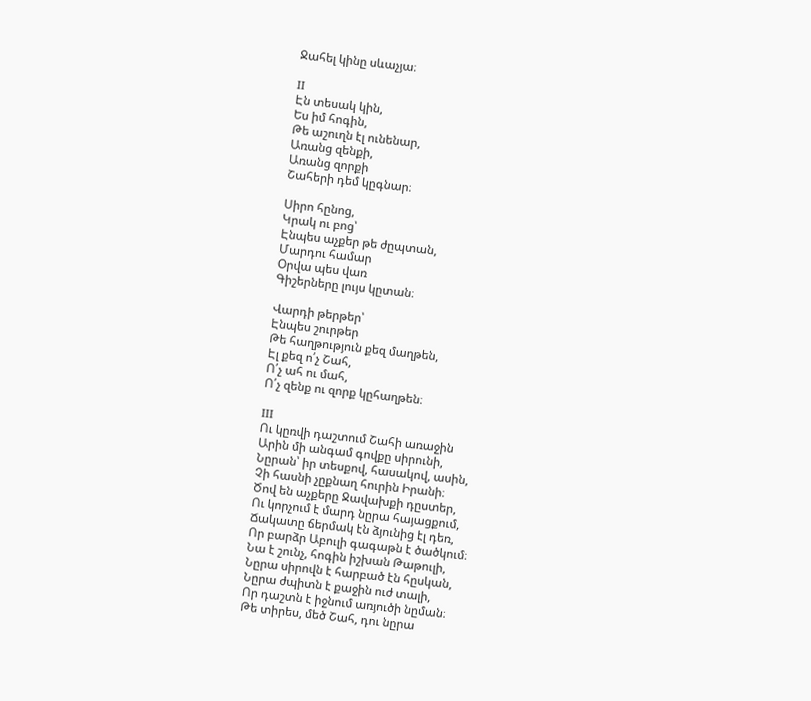Ջահել կինը սևաչյա։

II
Էն տեսակ կին,
Ես իմ հոգին,
Թե աշուղն էլ ունենար,
Առանց զենքի,
Առանց զորքի
Շահերի դեմ կըգնար։

Սիրո հընոց,
Կրակ ու բոց՝
Էնպես աչքեր թե ժըպտան,
Մարդու համար
Օրվա պես վառ
Գիշերները լույս կըտան։

Վարդի թերթեր՝
Էնպես շուրթեր
Թե հաղթություն քեզ մաղթեն,
Էլ քեզ ո՛չ Շահ,
Ո՛չ ահ ու մահ,
Ո՛չ զենք ու զորք կըհաղթեն։

III
Ու կըռվի դաշտում Շահի առաջին
Արին մի անգամ գովքը սիրունի,
Նըրան՝ իր տեսքով, հասակով, ասին,
Չի հասնի չըքնաղ հուրին Իրանի։
Ծով են աչքերը Ջավախքի դըստեր,
Ու կորչում է մարդ նըրա հայացքում,
Ճակատը ճերմակ էն ձյունից էլ դեռ,
Որ բարձր Աբուլի գագաթն է ծածկում։
Նա է շունչ, հոգին իշխան Թաթուլի,
Նըրա սիրովն է հարբած էն հըսկան,
Նըրա ժպիտն է քաջին ուժ տալի,
Որ դաշտն է իջնում առյուծի նըման։
Թե տիրես, մեծ Շահ, դու նըրա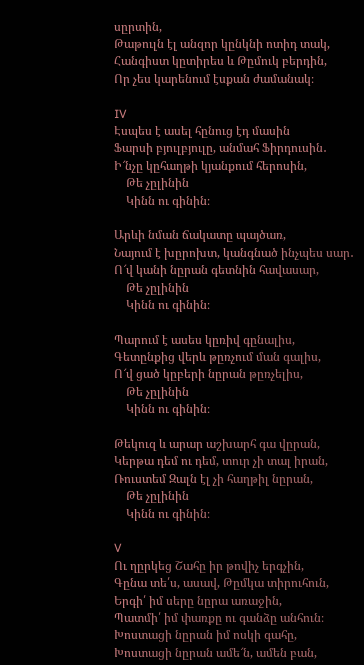սըրտին,
Թաթուլն էլ անզոր կընկնի ոտիդ տակ,
Հանգիստ կըտիրես և Թըմուկ բերդին,
Որ չես կարենում էսքան ժամանակ։

IV
Էսպես է ասել հընուց էդ մասին
Ֆարսի բյուլբյուլը, անմահ Ֆիրդուսին․
Ի՜նչը կըհաղթի կյանքում հերոսին,
    Թե չըլինին
    Կինն ու գինին։

Արևի նման ճակատը պայծառ,
Նայում է խըրոխտ, կանգնած ինչպես սար․
Ո՜վ կանի նըրան գետնին հավասար,
    Թե չըլինին
    Կինն ու գինին։

Պարում է ասես կըռիվ գընալիս,
Գետընքից վերև թըռչում ման գալիս,
Ո՜վ ցած կըբերի նըրան թըռչելիս,
    Թե չըլինին
    Կինն ու գինին։

Թեկուզ և արար աշխարհ գա վըրան,
Կերթա դեմ ու դեմ, տուր չի տալ իրան,
Ռուստեմ Զալն էլ չի հաղթիլ նըրան,
    Թե չըլինին
    Կինն ու գինին։

V
Ու ղըրկեց Շահը իր թովիչ երգչին,
Գընա տե՛ս, ասավ, Թըմկա տիրուհուն,
Երգի՛ իմ սերը նըրա առաջին,
Պատմի՛ իմ փառքը ու գանձը անհուն։
Խոստացի նըրան իմ ոսկի գահը,
Խոստացի նըրան ամե՜ն, ամեն բան,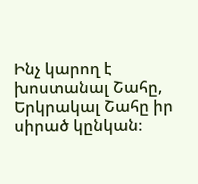Ինչ կարող է խոստանալ Շահը,
Երկրակալ Շահը իր սիրած կընկան։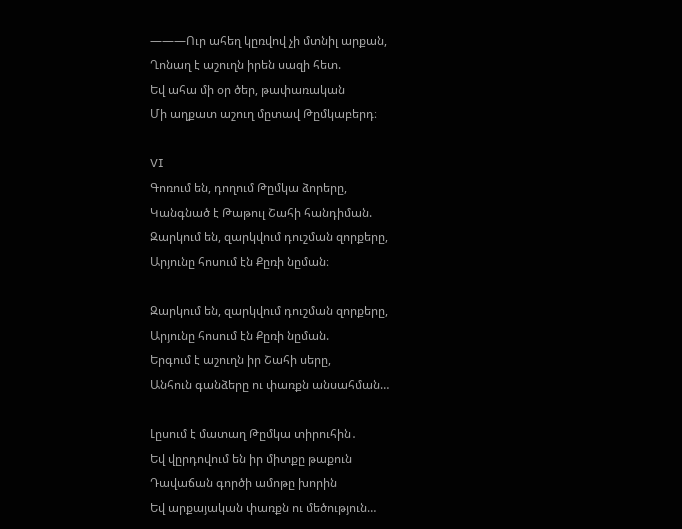―――Ուր ահեղ կըռվով չի մտնիլ արքան,
Ղոնաղ է աշուղն իրեն սազի հետ.
Եվ ահա մի օր ծեր, թափառական
Մի աղքատ աշուղ մըտավ Թըմկաբերդ։

VI
Գոռում են, դողում Թըմկա ձորերը,
Կանգնած է Թաթուլ Շահի հանդիման.
Զարկում են, զարկվում դուշման զորքերը,
Արյունը հոսում էն Քըռի նըման։

Զարկում են, զարկվում դուշման զորքերը,
Արյունը հոսում էն Քըռի նըման.
Երգում է աշուղն իր Շահի սերը,
Անհուն գանձերը ու փառքն անսահման…

Լըսում է մատաղ Թըմկա տիրուհին․
Եվ վըրդովում են իր միտքը թաքուն
Դավաճան գործի ամոթը խորին
Եվ արքայական փառքն ու մեծություն…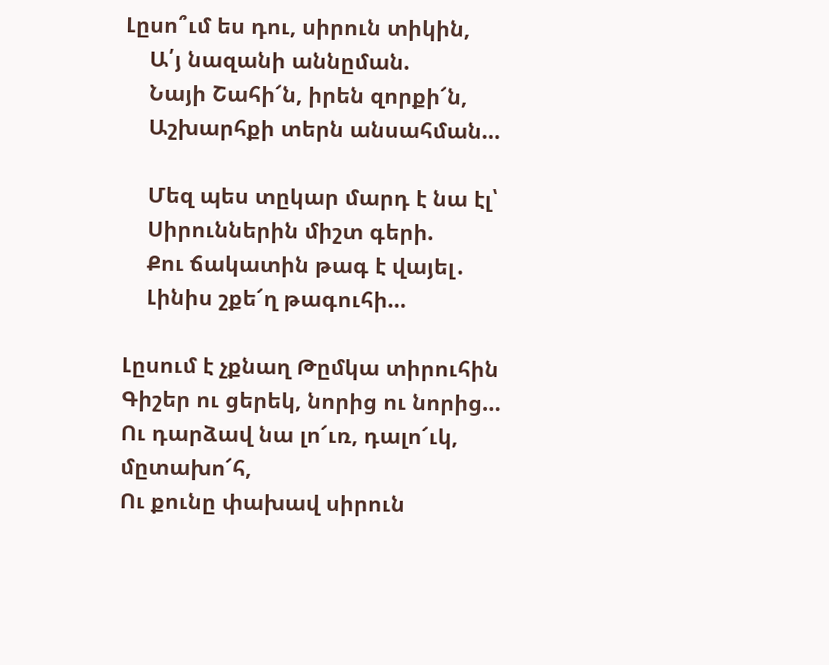Լըսո՞ւմ ես դու, սիրուն տիկին,
    Ա՛յ նազանի աննըման.
    Նայի Շահի՜ն, իրեն զորքի՜ն,
    Աշխարհքի տերն անսահման…

    Մեզ պես տըկար մարդ է նա էլ՝
    Սիրուններին միշտ գերի.
    Քու ճակատին թագ է վայել․
    Լինիս շքե՜ղ թագուհի…

Լըսում է չքնաղ Թըմկա տիրուհին
Գիշեր ու ցերեկ, նորից ու նորից…
Ու դարձավ նա լո՜ւռ, դալո՜ւկ, մըտախո՜հ,
Ու քունը փախավ սիրուն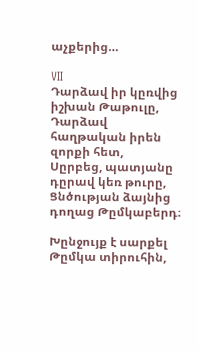աչքերից…

VII
Դարձավ իր կըռվից իշխան Թաթուլը,
Դարձավ հաղթական իրեն զորքի հետ,
Սըրբեց, պատյանը դըրավ կեռ թուրը,
Ցնծության ձայնից դողաց Թըմկաբերդ։

Խընջույք է սարքել Թըմկա տիրուհին,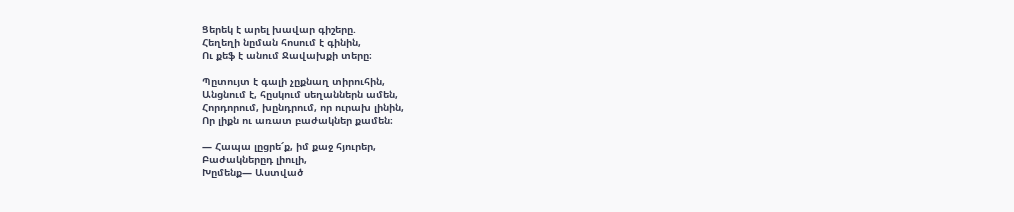Ցերեկ է արել խավար գիշերը.
Հեղեղի նըման հոսում է գինին,
Ու քեֆ է անում Ջավախքի տերը։

Պըտույտ է գալի չըքնաղ տիրուհին,
Անցնում է, հըսկում սեղաններն ամեն,
Հորդորում, խընդրում, որ ուրախ լինին,
Որ լիքն ու առատ բաժակներ քամեն։

— Հապա լըցրե՜ք, իմ քաջ հյուրեր,
Բաժակներըդ լիուլի,
Խըմենք— Աստված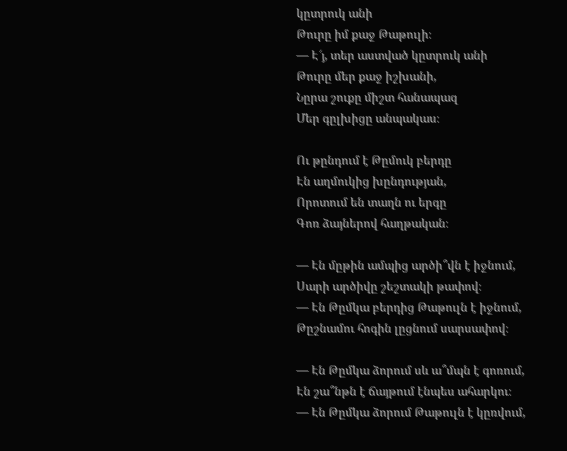կըտրուկ անի
Թուրը իմ քաջ Թաթուլի։
— Է՜յ, տեր աստված կըտրուկ անի
Թուրը մեր քաջ իշխանի,
Նըրա շուքը միշտ հանապազ
Մեր գըլխիցը անպակաս։

Ու թընդում է Թըմուկ բերդը
Էն աղմուկից խընդության,
Որոտում են տաղն ու երգը
Գոռ ձայներով հաղթական։

— Էն մըթին ամպից արծի՞վն է իջնում,
Սարի արծիվը շեշտակի թափով։
— Էն Թըմկա բերդից Թաթուլն է իջնում,
Թըշնամու հոգին լըցնում սարսափով։

— Էն Թըմկա ձորում սև ա՞մպն է գոռում,
Էն շա՞նթն է ճայթում էնպես ահարկու։
— Էն Թըմկա ձորում Թաթուլն է կըռվում,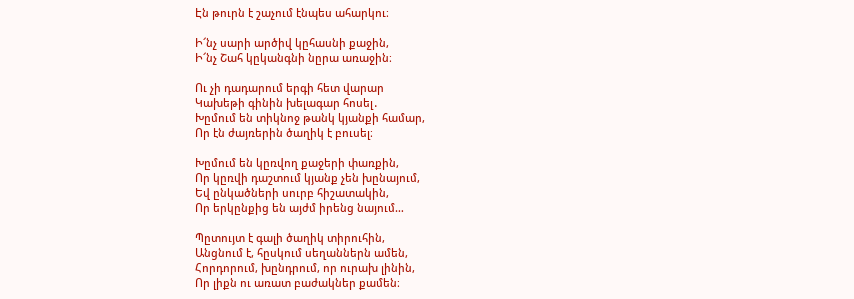Էն թուրն է շաչում էնպես ահարկու։

Ի՜նչ սարի արծիվ կըհասնի քաջին,
Ի՜նչ Շահ կըկանգնի նըրա առաջին։

Ու չի դադարում երգի հետ վարար
Կախեթի գինին խելագար հոսել․
Խըմում են տիկնոջ թանկ կյանքի համար,
Որ էն ժայռերին ծաղիկ է բուսել։

Խըմում են կըռվող քաջերի փառքին,
Որ կըռվի դաշտում կյանք չեն խընայում,
Եվ ընկածների սուրբ հիշատակին,
Որ երկընքից են այժմ իրենց նայում…

Պըտույտ է գալի ծաղիկ տիրուհին,
Անցնում է, հըսկում սեղաններն ամեն,
Հորդորում, խընդրում, որ ուրախ լինին,
Որ լիքն ու առատ բաժակներ քամեն։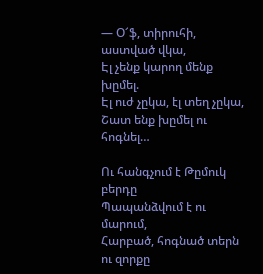— Օ՜ֆ, տիրուհի, աստված վկա,
Էլ չենք կարող մենք խըմել.
Էլ ուժ չըկա, էլ տեղ չըկա,
Շատ ենք խըմել ու հոգնել…

Ու հանգչում է Թըմուկ բերդը
Պապանձվում է ու մարում,
Հարբած, հոգնած տերն ու զորքը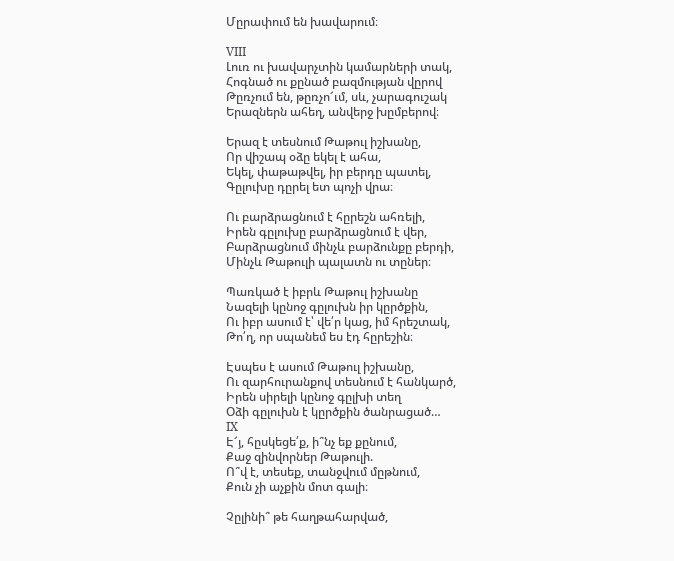Մըրափում են խավարում։

VIII
Լուռ ու խավարչտին կամարների տակ,
Հոգնած ու քընած բազմության վըրով
Թըռչում են, թըռչո՜ւմ, սև, չարագուշակ
Երազներն ահեղ, անվերջ խըմբերով։

Երազ է տեսնում Թաթուլ իշխանը,
Որ վիշապ օձը եկել է ահա,
Եկել, փաթաթվել, իր բերդը պատել,
Գըլուխը դըրել ետ պոչի վրա։

Ու բարձրացնում է հըրեշն ահռելի,
Իրեն գըլուխը բարձրացնում է վեր,
Բարձրացնում մինչև բարձունքը բերդի,
Մինչև Թաթուլի պալատն ու տըներ։

Պառկած է իբրև Թաթուլ իշխանը
Նազելի կընոջ գըլուխն իր կըրծքին,
Ու իբր ասում է՝ վե՛ր կաց, իմ հրեշտակ,
Թո՛ղ, որ սպանեմ ես էդ հըրեշին։

Էսպես է ասում Թաթուլ իշխանը,
Ու զարհուրանքով տեսնում է հանկարծ,
Իրեն սիրելի կընոջ գըլխի տեղ
Օձի գըլուխն է կըրծքին ծանրացած…
IX
Է՜յ, հըսկեցե՛ք, ի՞նչ եք քընում,
Քաջ զինվորներ Թաթուլի.
Ո՞վ է, տեսեք, տանջվում մըթնում,
Քուն չի աչքին մոտ գալի։

Չըլինի՞ թե հաղթահարված,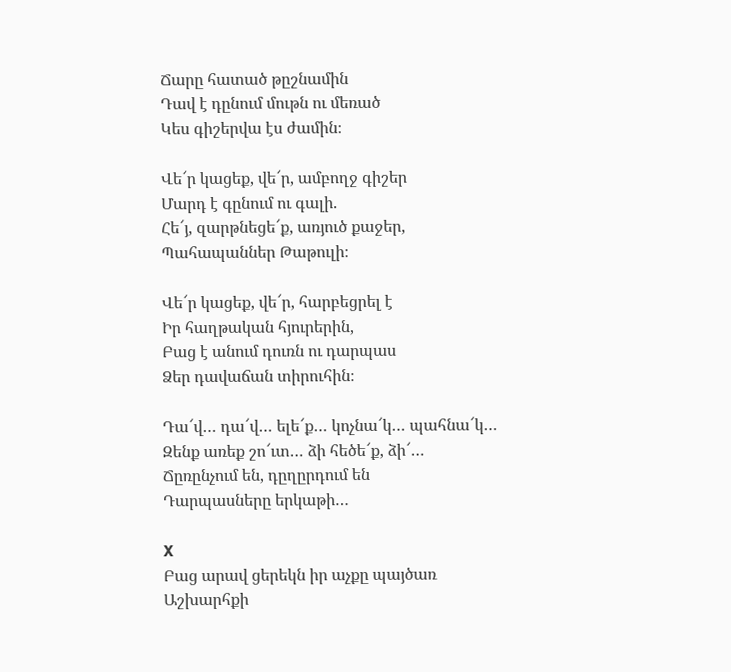Ճարը հատած թըշնամին
Դավ է դընում մութն ու մեռած
Կես գիշերվա էս ժամին։

Վե՜ր կացեք, վե՜ր, ամբողջ գիշեր
Մարդ է գընում ու գալի.
Հե՜յ, զարթնեցե՜ք, առյուծ քաջեր,
Պահապաններ Թաթուլի։

Վե՜ր կացեք, վե՜ր, հարբեցրել է
Իր հաղթական հյուրերին,
Բաց է անում դուռն ու դարպաս
Ձեր դավաճան տիրուհին։

Դա՜վ… դա՜վ… ելե՜ք… կոչնա՜կ… պահնա՜կ…
Զենք առեք շո՜ւտ… ձի հեծե՜ք, ձի՜…
Ճըռընչում են, դըղըրդում են
Դարպասները երկաթի…

X
Բաց արավ ցերեկն իր աչքը պայծառ
Աշխարհքի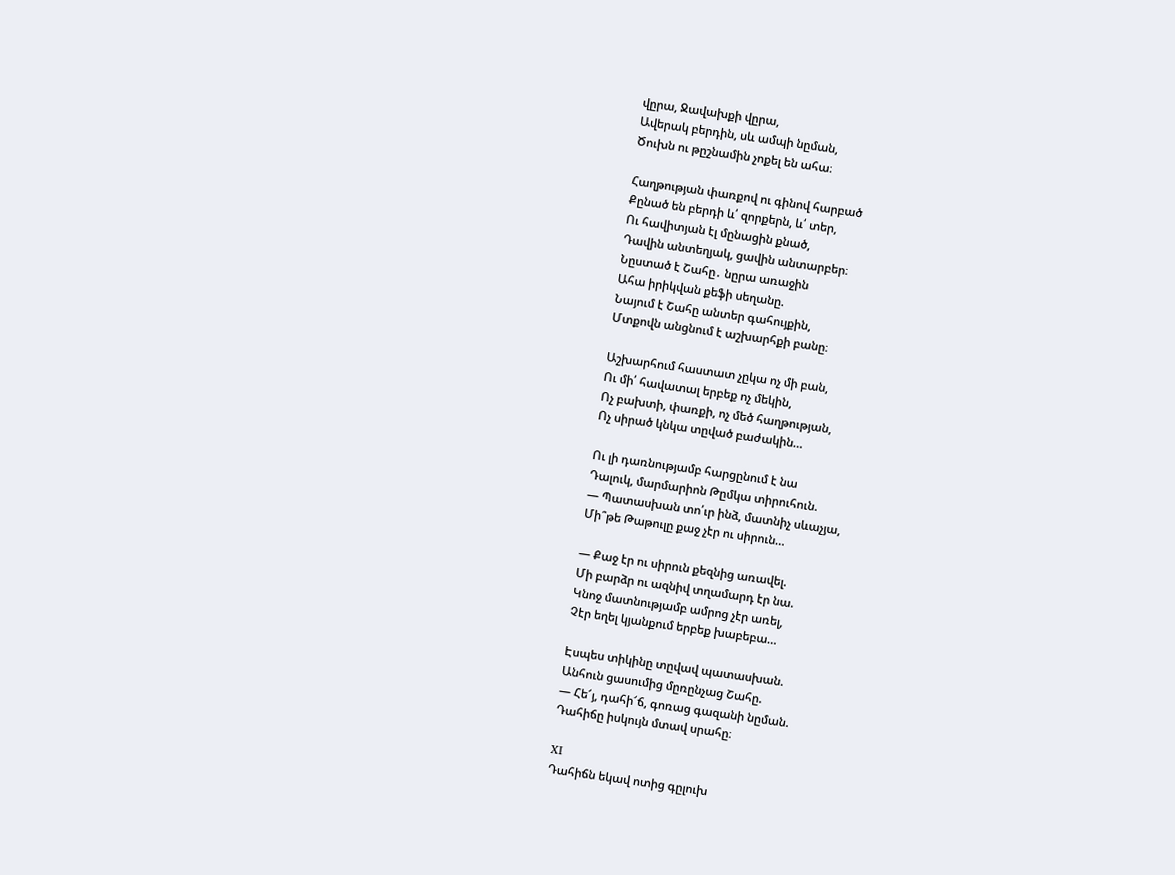վըրա, Ջավախքի վըրա,
Ավերակ բերդին, սև ամպի նըման,
Ծուխն ու թըշնամին չոքել են ահա։

Հաղթության փառքով ու գինով հարբած
Քընած են բերդի և՛ զորքերն, և՛ տեր,
Ու հավիտյան էլ մընացին քնած,
Դավին անտեղյակ, ցավին անտարբեր։
Նըստած է Շահը․ նըրա առաջին
Ահա իրիկվան քեֆի սեղանը.
Նայում է Շահը անտեր գահույքին,
Մտքովն անցնում է աշխարհքի բանը։

Աշխարհում հաստատ չըկա ոչ մի բան,
Ու մի՛ հավատալ երբեք ոչ մեկին,
Ոչ բախտի, փառքի, ոչ մեծ հաղթության,
Ոչ սիրած կնկա տըված բաժակին…

Ու լի դառնությամբ հարցընում է նա
Դալուկ, մարմարիոն Թըմկա տիրուհուն.
— Պատասխան տո՛ւր ինձ, մատնիչ սևաչյա,
Մի՞թե Թաթուլը քաջ չէր ու սիրուն…

— Քաջ էր ու սիրուն քեզնից առավել.
Մի բարձր ու ազնիվ տղամարդ էր նա.
Կնոջ մատնությամբ ամրոց չէր առել,
Չէր եղել կյանքում երբեք խաբեբա…

Էսպես տիկինը տըվավ պատասխան.
Անհուն ցասումից մըռընչաց Շահը.
— Հե՜յ, դահի՜ճ, գոռաց գազանի նըման.
Դահիճը իսկույն մտավ սրահը։

XI
Դահիճն եկավ ոտից գըլուխ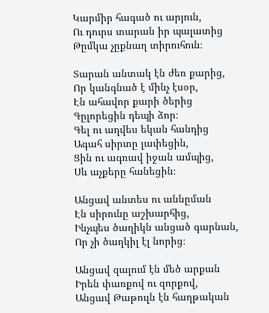Կարմիր հագած ու արյուն,
Ու դուրս տարան իր պալատից
Թըմկա չըքնաղ տիրուհուն։

Տարան անտակ էն ժեռ քարից,
Որ կանգնած է մինչ էսօր,
Էն ահավոր քարի ծերից
Գըլորեցին դեպի ձոր։
Գել ու աղվես եկան հանդից
Ագահ սիրտը լափեցին,
Ցին ու ագռավ իջան ամպից,
Սև աչքերը հանեցին։

Անցավ անտես ու աննըման
Էն սիրունը աշխարհից,
Ինչպես ծաղիկն անցած գարնան,
Որ չի ծաղկիլ էլ նորից։

Անցավ զալում էն մեծ արքան
Իրեն փառքով ու զորքով,
Անցավ Թաթուլն էն հաղթական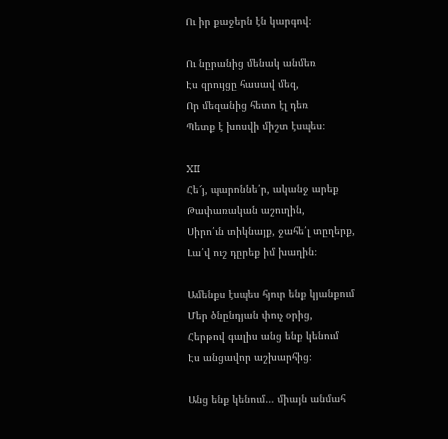Ու իր քաջերն էն կարգով։

Ու նըրանից մենակ անմեռ
Էս զրույցը հասավ մեզ,
Որ մեզանից հետո էլ դեռ
Պետք է խոսվի միշտ էսպես։

XII
Հե՜յ, պարոննե՛ր, ականջ արեք
Թափառական աշուղին,
Սիրո՛ւն տիկնայք, ջահե՛լ տըղերք,
Լա՛վ ուշ դըրեք իմ խաղին։

Ամենքս էսպես հյուր ենք կյանքում
Մեր ծնընդյան փուչ օրից,
Հերթով գալիս անց ենք կենում
Էս անցավոր աշխարհից։

Անց ենք կենում… միայն անմահ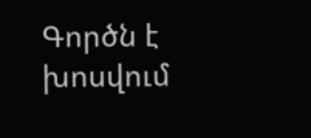Գործն է խոսվում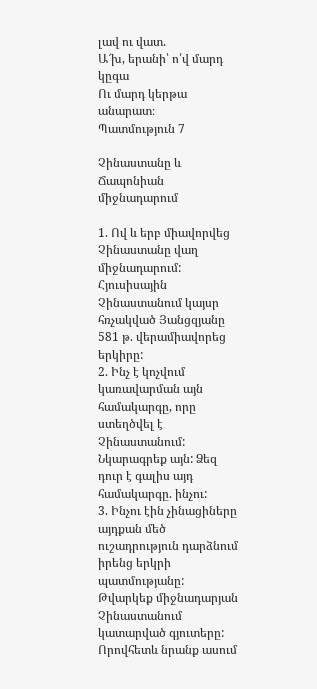լավ ու վատ.
Ա՜խ, երանի՝ ո՛վ մարդ կըգա
Ու մարդ կերթա անարատ։
Պատմություն 7

Չինաստանը և Ճապոնիան միջնադարում

1. Ով և երբ միավորվեց Չինաստանը վաղ միջնադարում:
Հյուսիսային Չինաստանում կայսր հռչակված Յանցզյանը 581 թ. վերամիավորեց երկիրը:
2. Ինչ է կոչվում կառավարման այն համակարգը, որը ստեղծվել է Չինաստանում: Նկարագրեք այն: Ձեզ դուր է գալիս այդ համակարգը. ինչու:
3. Ինչու էին չինացիները այդքան մեծ ուշադրություն դարձնում իրենց երկրի պատմությանը: Թվարկեք միջնադարյան Չինաստանում կատարված գյուտերը:
Որովհետև նրանք ասում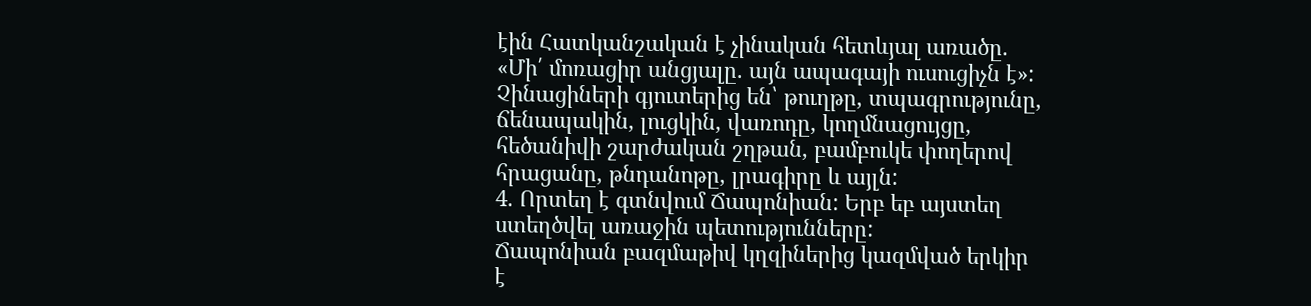էին Հատկանշական է չինական հետևյալ առածը. «Մի՛ մոռացիր անցյալը. այն ապագայի ուսուցիչն է»: Չինացիների գյուտերից են՝ թուղթը, տպագրությունը, ճենապակին, լուցկին, վառոդը, կողմնացույցը, հեծանիվի շարժական շղթան, բամբուկե փողերով հրացանը, թնդանոթը, լրագիրը և այլն:
4. Որտեղ է գտնվում Ճապոնիան: Երբ եբ այստեղ ստեղծվել առաջին պետությունները:
Ճապոնիան բազմաթիվ կղզիներից կազմված երկիր է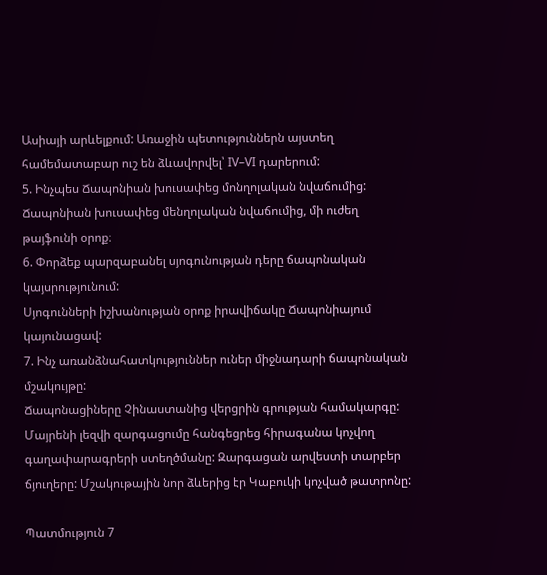Ասիայի արևելքում: Առաջին պետություններն այստեղ համեմատաբար ուշ են ձևավորվել՝ IV–VI դարերում:
5. Ինչպես Ճապոնիան խուսափեց մոնղոլական նվաճումից:
Ճապոնիան խուսափեց մենղոլական նվաճումից, մի ուժեղ թայֆունի օրոք։
6. Փորձեք պարզաբանել սյոգունության դերը ճապոնական կայսրությունում:
Սյոգունների իշխանության օրոք իրավիճակը Ճապոնիայում կայունացավ:
7. Ինչ առանձնահատկություններ ուներ միջնադարի ճապոնական մշակույթը:
Ճապոնացիները Չինաստանից վերցրին գրության համակարգը: Մայրենի լեզվի զարգացումը հանգեցրեց հիրագանա կոչվող գաղափարագրերի ստեղծմանը: Զարգացան արվեստի տարբեր ճյուղերը: Մշակութային նոր ձևերից էր Կաբուկի կոչված թատրոնը:

Պատմություն 7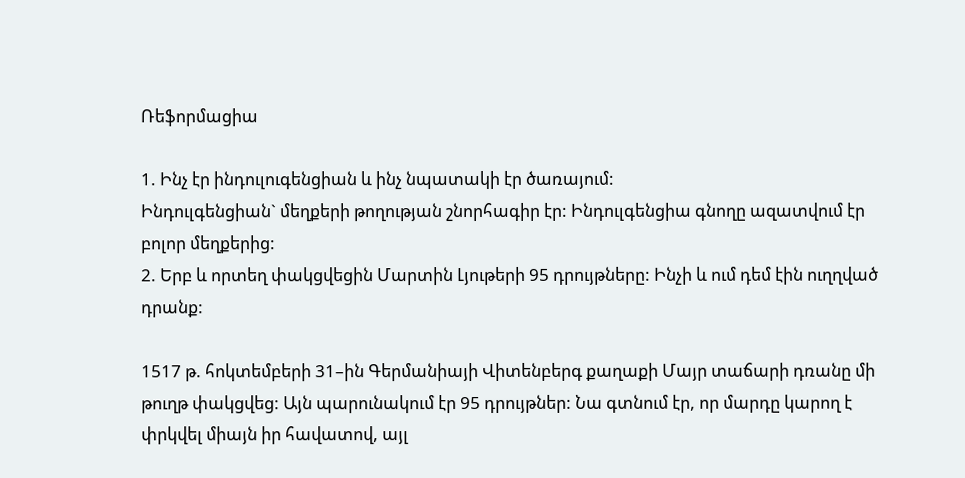Ռեֆորմացիա

1. Ինչ էր ինդուլուգենցիան և ինչ նպատակի էր ծառայում:
Ինդուլգենցիան` մեղքերի թողության շնորհագիր էր: Ինդուլգենցիա գնողը ազատվում էր բոլոր մեղքերից:
2. Երբ և որտեղ փակցվեցին Մարտին Լյութերի 95 դրույթները: Ինչի և ում դեմ էին ուղղված դրանք:

1517 թ. հոկտեմբերի 31–ին Գերմանիայի Վիտենբերգ քաղաքի Մայր տաճարի դռանը մի թուղթ փակցվեց: Այն պարունակում էր 95 դրույթներ: Նա գտնում էր, որ մարդը կարող է փրկվել միայն իր հավատով, այլ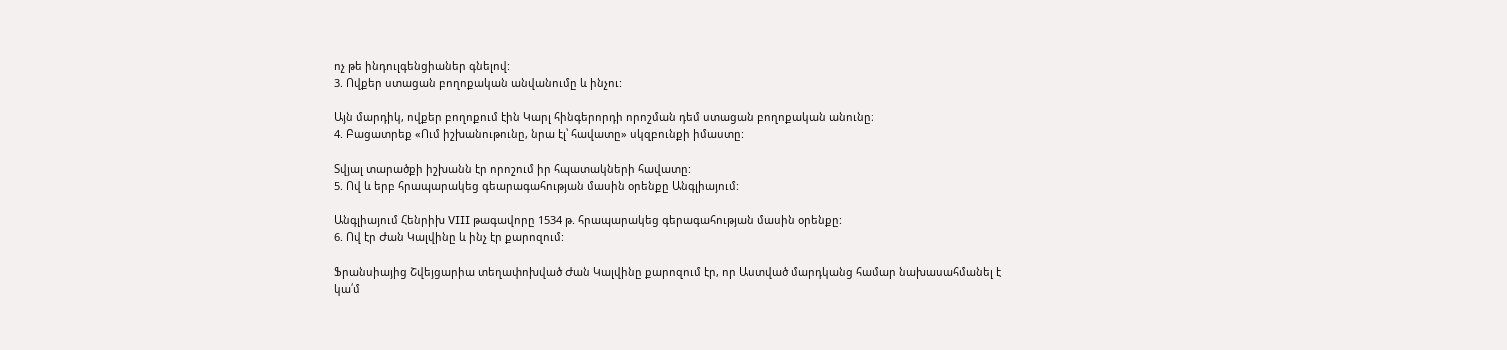ոչ թե ինդուլգենցիաներ գնելով:
3. Ովքեր ստացան բողոքական անվանումը և ինչու:

Այն մարդիկ, ովքեր բողոքում էին Կարլ հինգերորդի որոշման դեմ ստացան բողոքական անունը։
4. Բացատրեք «Ում իշխանութունը, նրա էլ՝ հավատը» սկզբունքի իմաստը:

Տվյալ տարածքի իշխանն էր որոշում իր հպատակների հավատը:
5. Ով և երբ հրապարակեց գեարագահության մասին օրենքը Անգլիայում:

Անգլիայում Հենրիխ VIII թագավորը 1534 թ. հրապարակեց գերագահության մասին օրենքը:
6. Ով էր Ժան Կալվինը և ինչ էր քարոզում:

Ֆրանսիայից Շվեյցարիա տեղափոխված Ժան Կալվինը քարոզում էր, որ Աստված մարդկանց համար նախասահմանել է կա՛մ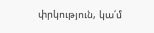փրկություն, կա՛մ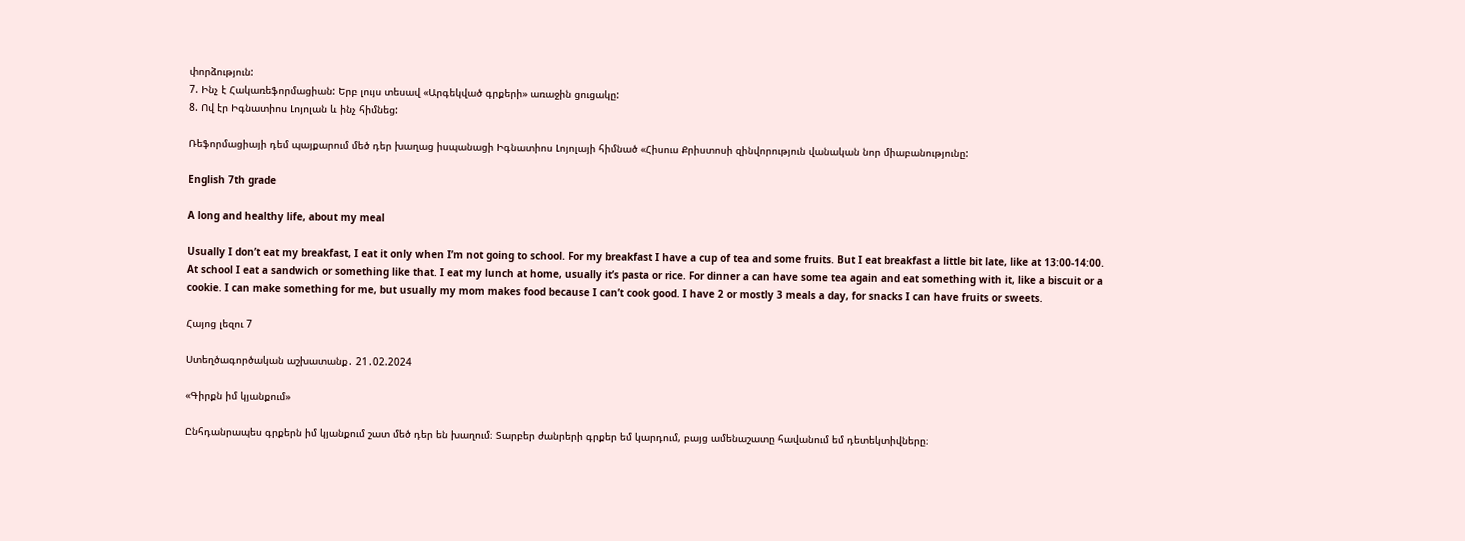փորձություն:
7. Ինչ է Հակառեֆորմացիան: Երբ լույս տեսավ «Արգեկված գրքերի» առաջին ցուցակը:
8. Ով էր Իգնատիոս Լոյոլան և ինչ հիմնեց:

Ռեֆորմացիայի դեմ պայքարում մեծ դեր խաղաց իսպանացի Իգնատիոս Լոյոլայի հիմնած «Հիսուս Քրիստոսի զինվորություն վանական նոր միաբանությունը:

English 7th grade

A long and healthy life, about my meal

Usually I don’t eat my breakfast, I eat it only when I’m not going to school. For my breakfast I have a cup of tea and some fruits. But I eat breakfast a little bit late, like at 13:00-14:00. At school I eat a sandwich or something like that. I eat my lunch at home, usually it’s pasta or rice. For dinner a can have some tea again and eat something with it, like a biscuit or a cookie. I can make something for me, but usually my mom makes food because I can’t cook good. I have 2 or mostly 3 meals a day, for snacks I can have fruits or sweets.

Հայոց լեզու 7

Ստեղծագործական աշխատանք․ 21․02.2024

«Գիրքն իմ կյանքում»

Ընհդանրապես գրքերն իմ կյանքում շատ մեծ դեր են խաղում։ Տարբեր ժանրերի գրքեր եմ կարդում, բայց ամենաշատը հավանում եմ դետեկտիվները։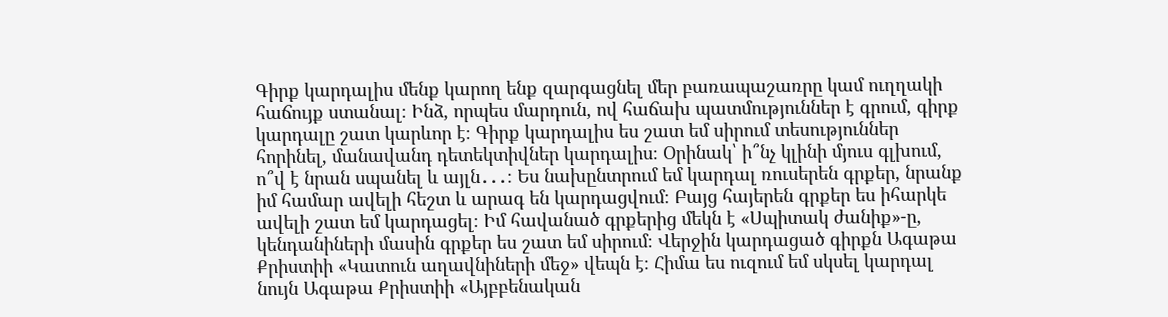Գիրք կարդալիս մենք կարող ենք զարգացնել մեր բառապաշառրը կամ ուղղակի հաճույք ստանալ։ Ինձ, որպես մարդուն, ով հաճախ պատմություններ է գրում, գիրք կարդալը շատ կարևոր է։ Գիրք կարդալիս ես շատ եմ սիրում տեսություններ հորինել, մանավանդ դետեկտիվներ կարդալիս։ Օրինակ՝ ի՞նչ կլինի մյուս գլխում, ո՞վ է նրան սպանել և այլն․․․։ Ես նախընտրում եմ կարդալ ռուսերեն գրքեր, նրանք իմ համար ավելի հեշտ և արագ են կարդացվում։ Բայց հայերեն գրքեր ես իհարկե ավելի շատ եմ կարդացել։ Իմ հավանած գրքերից մեկն է «Սպիտակ ժանիք»-ը, կենդանիների մասին գրքեր ես շատ եմ սիրում։ Վերջին կարդացած գիրքն Ագաթա Քրիստիի «Կատուն աղավնիների մեջ» վեպն է։ Հիմա ես ուզում եմ սկսել կարդալ նույն Ագաթա Քրիստիի «Այբբենական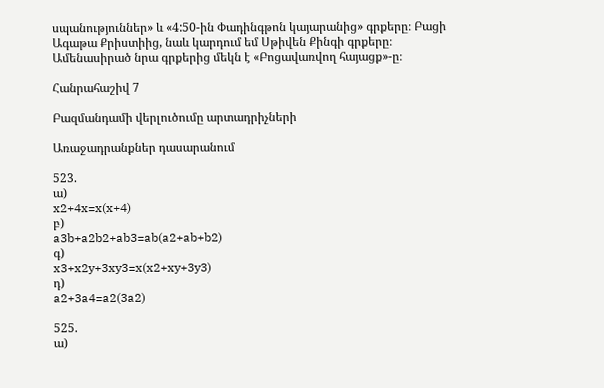սպանություններ» և «4:50-ին Փադինգթոն կայարանից» գրքերը։ Բացի Ագաթա Քրիստիից, նաև կարդում եմ Սթիվեն Քինգի գրքերը։ Ամենասիրած նրա գրքերից մեկն է «Բոցավառվող հայացք»-ը։

Հանրահաշիվ 7

Բազմանդամի վերլուծումը արտադրիչների

Առաջադրանքներ դասարանում

523.
ա)
x2+4x=x(x+4)
բ)
a3b+a2b2+ab3=ab(a2+ab+b2)
գ)
x3+x2y+3xy3=x(x2+xy+3y3)
դ)
a2+3a4=a2(3a2)

525.
ա)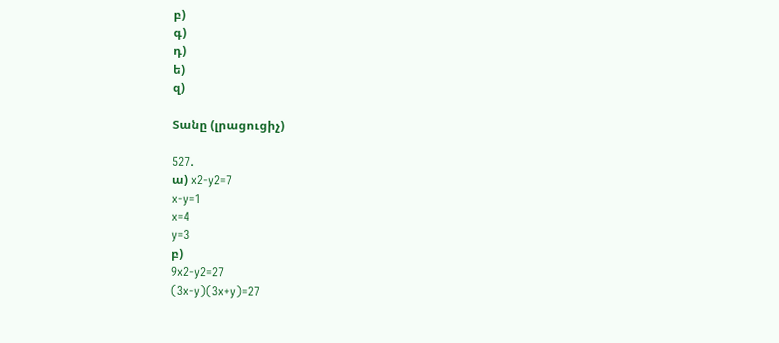բ)
գ)
դ)
ե)
զ)

Տանը (լրացուցիչ)

527.
ա) x2-y2=7
x-y=1
x=4
y=3
բ)
9x2-y2=27
(3x-y)(3x+y)=27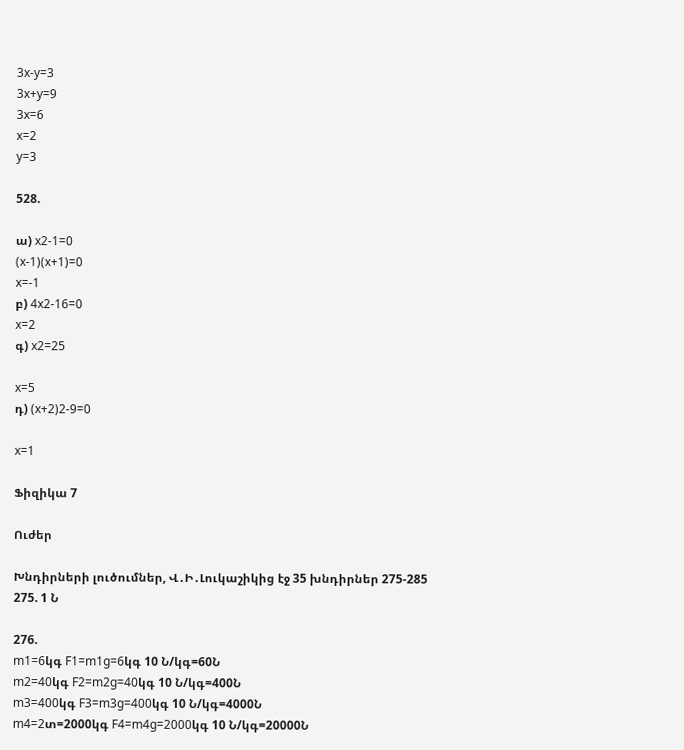3x-y=3
3x+y=9
3x=6
x=2
y=3

528.

ա) x2-1=0
(x-1)(x+1)=0
x=-1
բ) 4x2-16=0
x=2
գ) x2=25

x=5
դ) (x+2)2-9=0

x=1

Ֆիզիկա 7

Ուժեր

Խնդիրների լուծումներ, Վ․Ի․Լուկաշիկից էջ 35 խնդիրներ 275-285
275. 1 Ն

276.
m1=6կգ F1=m1g=6կգ 10 Ն/կգ=60Ն
m2=40կգ F2=m2g=40կգ 10 Ն/կգ=400Ն
m3=400կգ F3=m3g=400կգ 10 Ն/կգ=4000Ն
m4=2տ=2000կգ F4=m4g=2000կգ 10 Ն/կգ=20000Ն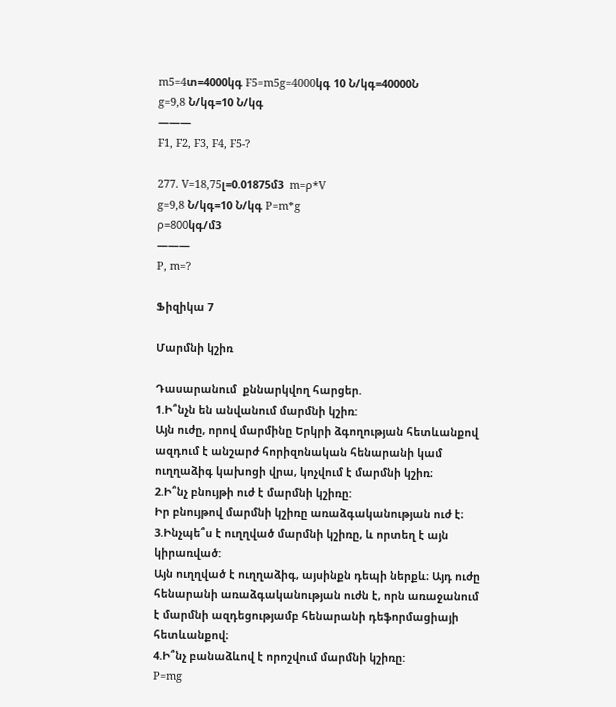m5=4տ=4000կգ F5=m5g=4000կգ 10 Ն/կգ=40000Ն
g=9,8 Ն/կգ=10 Ն/կգ
———
F1, F2, F3, F4, F5-?

277. V=18,75լ=0.01875մ3  m=ρ*V
g=9,8 Ն/կգ=10 Ն/կգ P=m*g
ρ=800կգ/մ3
———
P, m=?

Ֆիզիկա 7

Մարմնի կշիռ

Դասարանում  քննարկվող հարցեր.
1.Ի՞նչն են անվանում մարմնի կշիռ:
Այն ուժը, որով մարմինը Երկրի ձգողության հետևանքով ազդում է անշարժ հորիզոնական հենարանի կամ ուղղաձիգ կախոցի վրա, կոչվում է մարմնի կշիռ։
2.Ի՞նչ բնույթի ուժ է մարմնի կշիռը:
Իր բնույթով մարմնի կշիռը առաձգականության ուժ է։
3.Ինչպե՞ս է ուղղված մարմնի կշիռը, և որտեղ է այն կիրառված:
Այն ուղղված է ուղղաձիգ, այսինքն դեպի ներքև։ Այդ ուժը հենարանի առաձգականության ուժն է, որն առաջանում է մարմնի ազդեցությամբ հենարանի դեֆորմացիայի հետևանքով։
4.Ի՞նչ բանաձևով է որոշվում մարմնի կշիռը:
P=mg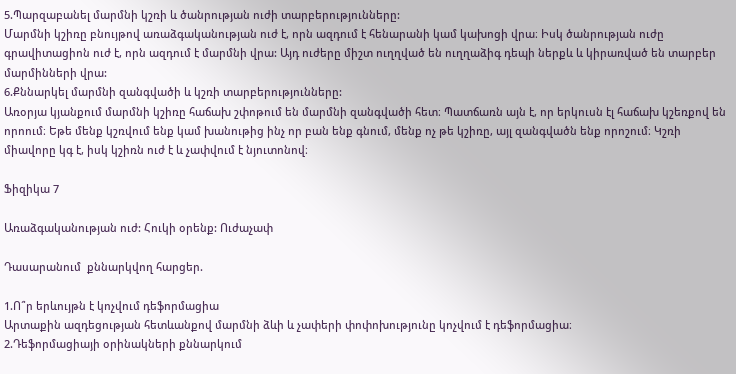5.Պարզաբանել մարմնի կշռի և ծանրության ուժի տարբերությունները:
Մարմնի կշիռը բնույթով առաձգականության ուժ է, որն ազդում է հենարանի կամ կախոցի վրա։ Իսկ ծանրության ուժը գրավիտացիոն ուժ է, որն ազդում է մարմնի վրա: Այդ ուժերը միշտ ուղղված են ուղղաձիգ դեպի ներքև և կիրառված են տարբեր մարմինների վրա:
6.Քննարկել մարմնի զանգվածի և կշռի տարբերությունները:
Առօրյա կյանքում մարմնի կշիռը հաճախ շփոթում են մարմնի զանգվածի հետ։ Պատճառն այն է, որ երկուսն էլ հաճախ կշեռքով են որոում։ Եթե մենք կշռվում ենք կամ խանութից ինչ որ բան ենք գնում, մենք ոչ թե կշիռը, այլ զանգվածն ենք որոշում։ Կշռի միավորը կգ է, իսկ կշիռն ուժ է և չափվում է նյուտոնով։

Ֆիզիկա 7

Առաձգականության ուժ: Հուկի օրենք: Ուժաչափ

Դասարանում  քննարկվող հարցեր.

1.Ո՞ր երևույթն է կոչվում դեֆորմացիա
Արտաքին ազդեցության հետևանքով մարմնի ձևի և չափերի փոփոխությունը կոչվում է դեֆորմացիա։
2.Դեֆորմացիայի օրինակների քննարկում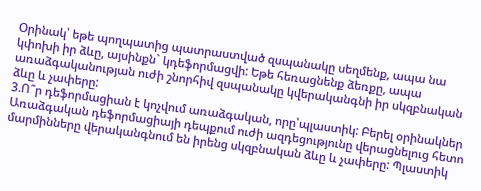Օրինակ՝ եթե պողպատից պատրաստված զսպանակը սեղմենք, ապա նա կփոխի իր ձևը, այսինքն` կդեֆորմացվի: Եթե հեռացնենք ձեռքը, ապա առաձգականության ուժի շնորհիվ զսպանակը կվերականգնի իր սկզբնական ձևը և չափերը:
3.Ո՞ր դեֆորմացիան է կոչվում առաձգական, որը՝պլաստիկ: Բերել օրինակներ
Առաձգական դեֆորմացիայի դեպքում ուժի ազդեցությունը վերացնելուց հետո մարմինները վերականգնում են իրենց սկզբնական ձևը և չափերը: Պլաստիկ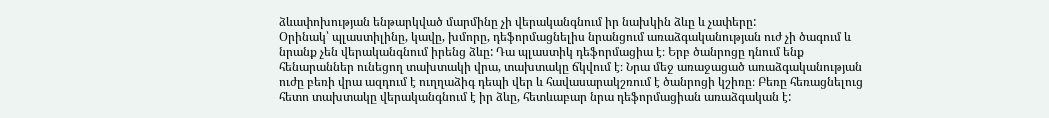ձևափոխության ենթարկված մարմինը չի վերականգնում իր նախկին ձևը և չափերը:
Օրինակ՝ պլաստիլինը, կավը, խմորը, դեֆորմացնելիս նրանցում առաձգականության ուժ չի ծագում և նրանք չեն վերականգնում իրենց ձևը: Դա պլաստիկ դեֆորմացիա է։ Երբ ծանրոցը դնում ենք հենարաններ ունեցող տախտակի վրա, տախտակը ճկվում է։ Նրա մեջ առաջացած առաձգականության ուժը բեռի վրա ազդում է ուղղաձիգ դեպի վեր և հավասարակշռում է ծանրոցի կշիռը։ Բեռը հեռացնելուց հետո տախտակը վերականգնում է իր ձևը, հետևաբար նրա դեֆորմացիան առաձգական է: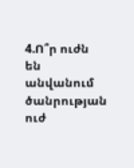4.Ո՞ր ուժն են անվանում ծանրության ուժ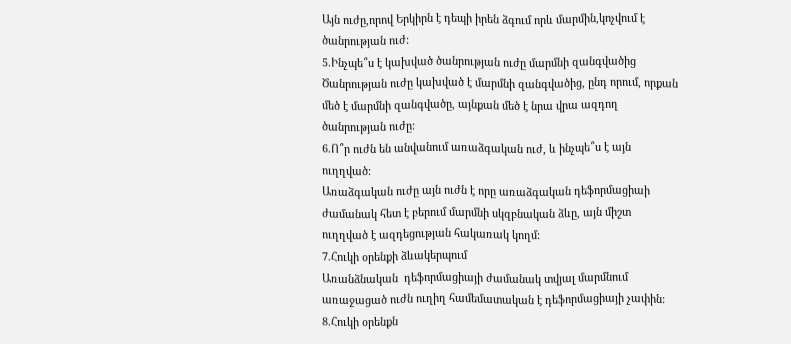Այն ուժը,որով Երկիրն է դեպի իրեն ձգում որև մարմին,կոչվում է ծանրության ուժ:
5.Ինչպե՞ս է կախված ծանրության ուժը մարմնի զանգվածից
Ծանրության ուժը կախված է մարմնի զանգվածից, ընդ որում, որքան մեծ է մարմնի զանգվածը, այնքան մեծ է նրա վրա ազդող ծանրության ուժը:
6.Ո՞ր ուժն են անվանում առաձգական ուժ, և ինչպե՞ս է այն ուղղված:
Առաձգական ուժը այն ուժն է որը առաձգական դեֆորմացիաի ժամանակ հետ է բերում մարմնի սկզբնական ձևը, այն միշտ ուղղված է ազդեցության հակառակ կողմ:
7.Հուկի օրենքի ձևակերպում
Առանձնական  դեֆորմացիայի ժամանակ տվյալ մարմնում առաջացած ուժն ուղիղ համեմատական է դեֆորմացիայի չափին:
8.Հուկի օրենքն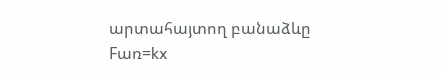արտահայտող բանաձևը
Fառ=kx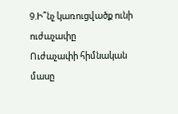9.Ի՞նչ կառուցվածք ունի ուժաչափը
Ուժաչափի հիմնական մասը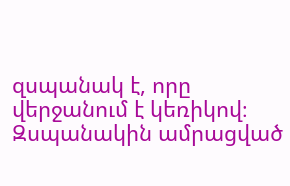զսպանակ է, որը վերջանում է կեռիկով։ Զսպանակին ամրացված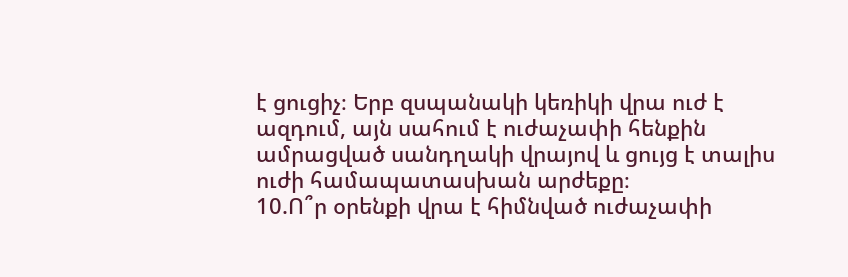է ցուցիչ։ Երբ զսպանակի կեռիկի վրա ուժ է ազդում, այն սահում է ուժաչափի հենքին ամրացված սանդղակի վրայով և ցույց է տալիս ուժի համապատասխան արժեքը։
10.Ո՞ր օրենքի վրա է հիմնված ուժաչափի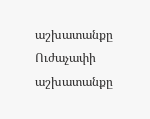աշխատանքը
Ուժաչափի աշխատանքը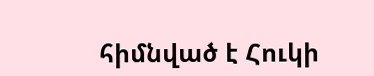հիմնված է Հուկի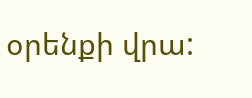օրենքի վրա: